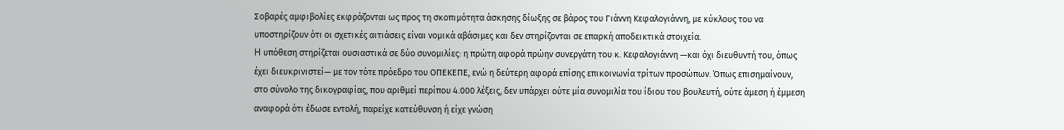Σοβαρές αμφιβολίες εκφράζονται ως προς τη σκοπιμότητα άσκησης δίωξης σε βάρος του Γιάννη Κεφαλογιάννη, με κύκλους του να υποστηρίζουν ότι οι σχετικές αιτιάσεις είναι νομικά αβάσιμες και δεν στηρίζονται σε επαρκή αποδεικτικά στοιχεία.
H υπόθεση στηρίζεται ουσιαστικά σε δύο συνομιλίες: η πρώτη αφορά πρώην συνεργάτη του κ. Κεφαλογιάννη —και όχι διευθυντή του, όπως έχει διευκρινιστεί— με τον τότε πρόεδρο του ΟΠΕΚΕΠΕ, ενώ η δεύτερη αφορά επίσης επικοινωνία τρίτων προσώπων. Όπως επισημαίνουν, στο σύνολο της δικογραφίας, που αριθμεί περίπου 4.000 λέξεις, δεν υπάρχει ούτε μία συνομιλία του ίδιου του βουλευτή, ούτε άμεση ή έμμεση αναφορά ότι έδωσε εντολή, παρείχε κατεύθυνση ή είχε γνώση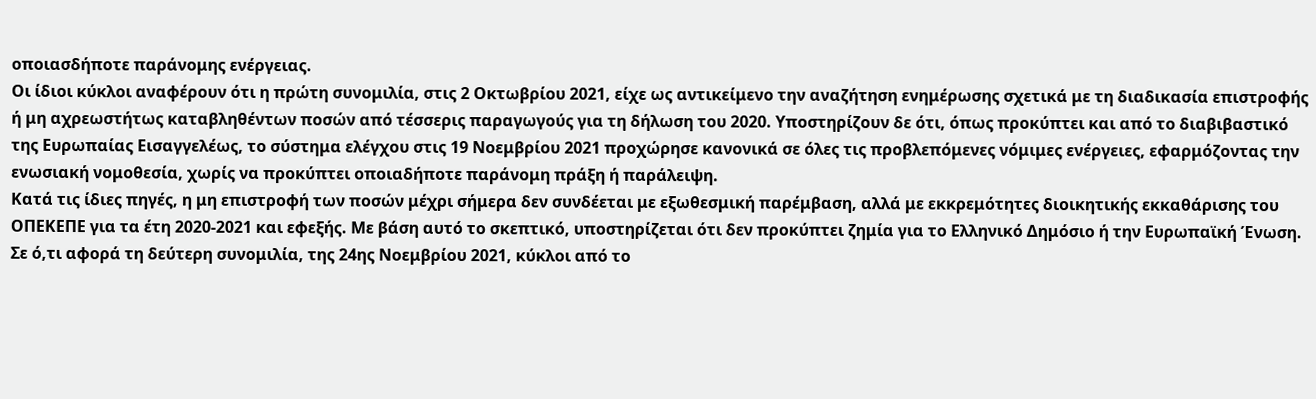οποιασδήποτε παράνομης ενέργειας.
Οι ίδιοι κύκλοι αναφέρουν ότι η πρώτη συνομιλία, στις 2 Οκτωβρίου 2021, είχε ως αντικείμενο την αναζήτηση ενημέρωσης σχετικά με τη διαδικασία επιστροφής ή μη αχρεωστήτως καταβληθέντων ποσών από τέσσερις παραγωγούς για τη δήλωση του 2020. Υποστηρίζουν δε ότι, όπως προκύπτει και από το διαβιβαστικό της Ευρωπαίας Εισαγγελέως, το σύστημα ελέγχου στις 19 Νοεμβρίου 2021 προχώρησε κανονικά σε όλες τις προβλεπόμενες νόμιμες ενέργειες, εφαρμόζοντας την ενωσιακή νομοθεσία, χωρίς να προκύπτει οποιαδήποτε παράνομη πράξη ή παράλειψη.
Κατά τις ίδιες πηγές, η μη επιστροφή των ποσών μέχρι σήμερα δεν συνδέεται με εξωθεσμική παρέμβαση, αλλά με εκκρεμότητες διοικητικής εκκαθάρισης του ΟΠΕΚΕΠΕ για τα έτη 2020-2021 και εφεξής. Με βάση αυτό το σκεπτικό, υποστηρίζεται ότι δεν προκύπτει ζημία για το Ελληνικό Δημόσιο ή την Ευρωπαϊκή Ένωση.
Σε ό,τι αφορά τη δεύτερη συνομιλία, της 24ης Νοεμβρίου 2021, κύκλοι από το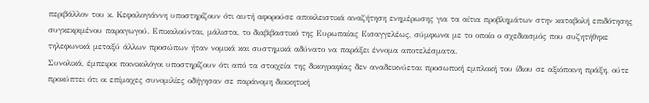περιβάλλον του κ. Κεφαλογιάννη υποστηρίζουν ότι αυτή αφορούσε αποκλειστικά αναζήτηση ενημέρωσης για τα αίτια προβλημάτων στην καταβολή επιδότησης συγκεκριμένου παραγωγού. Επικαλούνται, μάλιστα, το διαβιβαστικό της Ευρωπαίας Εισαγγελέως, σύμφωνα με το οποίο ο σχεδιασμός που συζητήθηκε τηλεφωνικά μεταξύ άλλων προσώπων ήταν νομικά και συστημικά αδύνατο να παράξει έννομα αποτελέσματα.
Συνολικά, έμπειροι ποινικολόγοι υποστηρίζουν ότι από τα στοιχεία της δικογραφίας δεν αναδεικνύεται προσωπική εμπλοκή του ίδιου σε αξιόποινη πράξη, ούτε προκύπτει ότι οι επίμαχες συνομιλίες οδήγησαν σε παράνομη διοικητική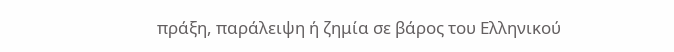πράξη, παράλειψη ή ζημία σε βάρος του Ελληνικού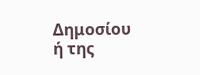Δημοσίου ή της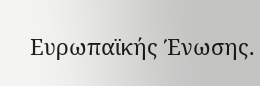Ευρωπαϊκής Ένωσης.